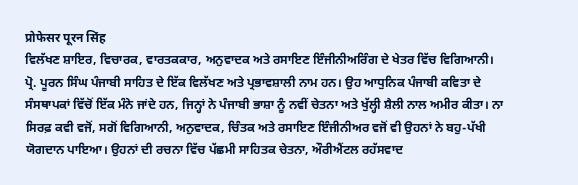प्रोफेसर पूरन सिंह
ਵਿਲੱਖਣ ਸ਼ਾਇਰ, ਵਿਚਾਰਕ, ਵਾਰਤਕਕਾਰ, ਅਨੁਵਾਦਕ ਅਤੇ ਰਸਾਇਣ ਇੰਜੀਨੀਅਰਿੰਗ ਦੇ ਖੇਤਰ ਵਿੱਚ ਵਿਗਿਆਨੀ।
ਪ੍ਰੋ. ਪੂਰਨ ਸਿੰਘ ਪੰਜਾਬੀ ਸਾਹਿਤ ਦੇ ਇੱਕ ਵਿਲੱਖਣ ਅਤੇ ਪ੍ਰਭਾਵਸ਼ਾਲੀ ਨਾਮ ਹਨ। ਉਹ ਆਧੁਨਿਕ ਪੰਜਾਬੀ ਕਵਿਤਾ ਦੇ ਸੰਸਥਾਪਕਾਂ ਵਿੱਚੋਂ ਇੱਕ ਮੰਨੇ ਜਾਂਦੇ ਹਨ, ਜਿਨ੍ਹਾਂ ਨੇ ਪੰਜਾਬੀ ਭਾਸ਼ਾ ਨੂੰ ਨਵੀਂ ਚੇਤਨਾ ਅਤੇ ਖੁੱਲ੍ਹੀ ਸ਼ੈਲੀ ਨਾਲ ਅਮੀਰ ਕੀਤਾ। ਨਾ ਸਿਰਫ਼ ਕਵੀ ਵਜੋਂ, ਸਗੋਂ ਵਿਗਿਆਨੀ, ਅਨੁਵਾਦਕ, ਚਿੰਤਕ ਅਤੇ ਰਸਾਇਣ ਇੰਜੀਨੀਅਰ ਵਜੋਂ ਵੀ ਉਹਨਾਂ ਨੇ ਬਹੁ-ਪੱਖੀ ਯੋਗਦਾਨ ਪਾਇਆ। ਉਹਨਾਂ ਦੀ ਰਚਨਾ ਵਿੱਚ ਪੱਛਮੀ ਸਾਹਿਤਕ ਚੇਤਨਾ, ਔਰੀਐਂਟਲ ਰਹੱਸਵਾਦ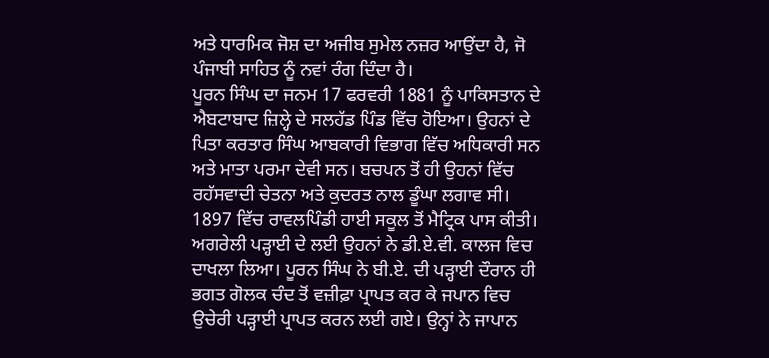ਅਤੇ ਧਾਰਮਿਕ ਜੋਸ਼ ਦਾ ਅਜੀਬ ਸੁਮੇਲ ਨਜ਼ਰ ਆਉਂਦਾ ਹੈ, ਜੋ ਪੰਜਾਬੀ ਸਾਹਿਤ ਨੂੰ ਨਵਾਂ ਰੰਗ ਦਿੰਦਾ ਹੈ।
ਪੂਰਨ ਸਿੰਘ ਦਾ ਜਨਮ 17 ਫਰਵਰੀ 1881 ਨੂੰ ਪਾਕਿਸਤਾਨ ਦੇ ਐਬਟਾਬਾਦ ਜ਼ਿਲ੍ਹੇ ਦੇ ਸਲਹੱਡ ਪਿੰਡ ਵਿੱਚ ਹੋਇਆ। ਉਹਨਾਂ ਦੇ ਪਿਤਾ ਕਰਤਾਰ ਸਿੰਘ ਆਬਕਾਰੀ ਵਿਭਾਗ ਵਿੱਚ ਅਧਿਕਾਰੀ ਸਨ ਅਤੇ ਮਾਤਾ ਪਰਮਾ ਦੇਵੀ ਸਨ। ਬਚਪਨ ਤੋਂ ਹੀ ਉਹਨਾਂ ਵਿੱਚ ਰਹੱਸਵਾਦੀ ਚੇਤਨਾ ਅਤੇ ਕੁਦਰਤ ਨਾਲ ਡੂੰਘਾ ਲਗਾਵ ਸੀ।
1897 ਵਿੱਚ ਰਾਵਲਪਿੰਡੀ ਹਾਈ ਸਕੂਲ ਤੋਂ ਮੈਟ੍ਰਿਕ ਪਾਸ ਕੀਤੀ। ਅਗਰੇਲੀ ਪੜ੍ਹਾਈ ਦੇ ਲਈ ਉਹਨਾਂ ਨੇ ਡੀ.ਏ.ਵੀ. ਕਾਲਜ ਵਿਚ ਦਾਖਲਾ ਲਿਆ। ਪੂਰਨ ਸਿੰਘ ਨੇ ਬੀ.ਏ. ਦੀ ਪੜ੍ਹਾਈ ਦੌਰਾਨ ਹੀ ਭਗਤ ਗੋਲਕ ਚੰਦ ਤੋਂ ਵਜ਼ੀਫ਼ਾ ਪ੍ਰਾਪਤ ਕਰ ਕੇ ਜਪਾਨ ਵਿਚ ਉਚੇਰੀ ਪੜ੍ਹਾਈ ਪ੍ਰਾਪਤ ਕਰਨ ਲਈ ਗਏ। ਉਨ੍ਹਾਂ ਨੇ ਜਾਪਾਨ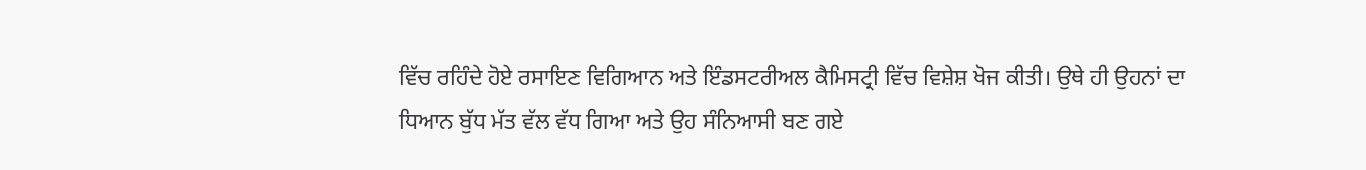ਵਿੱਚ ਰਹਿੰਦੇ ਹੋਏ ਰਸਾਇਣ ਵਿਗਿਆਨ ਅਤੇ ਇੰਡਸਟਰੀਅਲ ਕੈਮਿਸਟ੍ਰੀ ਵਿੱਚ ਵਿਸ਼ੇਸ਼ ਖੋਜ ਕੀਤੀ। ਉਥੇ ਹੀ ਉਹਨਾਂ ਦਾ ਧਿਆਨ ਬੁੱਧ ਮੱਤ ਵੱਲ ਵੱਧ ਗਿਆ ਅਤੇ ਉਹ ਸੰਨਿਆਸੀ ਬਣ ਗਏ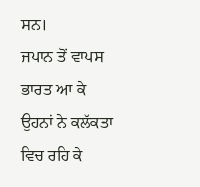ਸਨ।
ਜਪਾਨ ਤੋਂ ਵਾਪਸ ਭਾਰਤ ਆ ਕੇ ਉਹਨਾਂ ਨੇ ਕਲੱਕਤਾ ਵਿਚ ਰਹਿ ਕੇ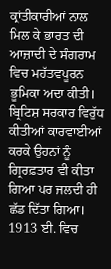ਕ੍ਰਾਂਤੀਕਾਰੀਆਂ ਨਾਲ ਮਿਲ ਕੇ ਭਾਰਤ ਦੀ ਆਜ਼ਾਦੀ ਦੇ ਸੰਗਰਾਮ ਵਿਚ ਮਹੱਤਵਪੂਰਨ ਭੂਮਿਕਾ ਅਦਾ ਕੀਤੀ। ਬ੍ਰਿਟਿਸ਼ ਸਰਕਾਰ ਵਿਰੁੱਧ ਕੀਤੀਆਂ ਕਾਰਵਾਈਆਂ ਕਰਕੇ ਉਹਨਾਂ ਨੂੰ ਗ੍ਰਿਰਫ਼ਤਾਰ ਵੀ ਕੀਤਾ ਗਿਆ ਪਰ ਜਲਦੀ ਹੀ ਛੱਡ ਦਿੱਤਾ ਗਿਆ। 1913 ਈ. ਵਿਚ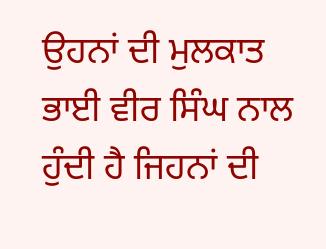ਉਹਨਾਂ ਦੀ ਮੁਲਕਾਤ ਭਾਈ ਵੀਰ ਸਿੰਘ ਨਾਲ ਹੁੰਦੀ ਹੈ ਜਿਹਨਾਂ ਦੀ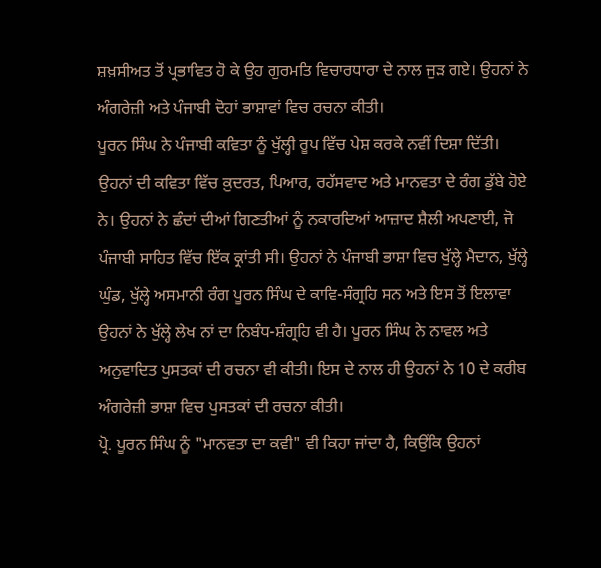ਸ਼ਖ਼ਸੀਅਤ ਤੋਂ ਪ੍ਰਭਾਵਿਤ ਹੋ ਕੇ ਉਹ ਗੁਰਮਤਿ ਵਿਚਾਰਧਾਰਾ ਦੇ ਨਾਲ ਜੁੜ ਗਏ। ਉਹਨਾਂ ਨੇ ਅੰਗਰੇਜ਼ੀ ਅਤੇ ਪੰਜਾਬੀ ਦੋਹਾਂ ਭਾਸ਼ਾਵਾਂ ਵਿਚ ਰਚਨਾ ਕੀਤੀ।
ਪੂਰਨ ਸਿੰਘ ਨੇ ਪੰਜਾਬੀ ਕਵਿਤਾ ਨੂੰ ਖੁੱਲ੍ਹੀ ਰੂਪ ਵਿੱਚ ਪੇਸ਼ ਕਰਕੇ ਨਵੀਂ ਦਿਸ਼ਾ ਦਿੱਤੀ। ਉਹਨਾਂ ਦੀ ਕਵਿਤਾ ਵਿੱਚ ਕ਼ੁਦਰਤ, ਪਿਆਰ, ਰਹੱਸਵਾਦ ਅਤੇ ਮਾਨਵਤਾ ਦੇ ਰੰਗ ਡੁੱਬੇ ਹੋਏ ਨੇ। ਉਹਨਾਂ ਨੇ ਛੰਦਾਂ ਦੀਆਂ ਗਿਣਤੀਆਂ ਨੂੰ ਨਕਾਰਦਿਆਂ ਆਜ਼ਾਦ ਸ਼ੈਲੀ ਅਪਣਾਈ, ਜੋ ਪੰਜਾਬੀ ਸਾਹਿਤ ਵਿੱਚ ਇੱਕ ਕ੍ਰਾਂਤੀ ਸੀ। ਉਹਨਾਂ ਨੇ ਪੰਜਾਬੀ ਭਾਸ਼ਾ ਵਿਚ ਖੁੱਲ੍ਹੇ ਮੈਦਾਨ, ਖੁੱਲ੍ਹੇ ਘੁੰਡ, ਖੁੱਲ੍ਹੇ ਅਸਮਾਨੀ ਰੰਗ ਪੂਰਨ ਸਿੰਘ ਦੇ ਕਾਵਿ-ਸੰਗ੍ਰਹਿ ਸਨ ਅਤੇ ਇਸ ਤੋਂ ਇਲਾਵਾ ਉਹਨਾਂ ਨੇ ਖੁੱਲ੍ਹੇ ਲੇਖ ਨਾਂ ਦਾ ਨਿਬੰਧ-ਸ਼ੰਗ੍ਰਹਿ ਵੀ ਹੈ। ਪੂਰਨ ਸਿੰਘ ਨੇ ਨਾਵਲ ਅਤੇ ਅਨੁਵਾਦਿਤ ਪੁਸਤਕਾਂ ਦੀ ਰਚਨਾ ਵੀ ਕੀਤੀ। ਇਸ ਦੇ ਨਾਲ ਹੀ ਉਹਨਾਂ ਨੇ 10 ਦੇ ਕਰੀਬ ਅੰਗਰੇਜ਼ੀ ਭਾਸ਼ਾ ਵਿਚ ਪੁਸਤਕਾਂ ਦੀ ਰਚਨਾ ਕੀਤੀ।
ਪ੍ਰੋ. ਪੂਰਨ ਸਿੰਘ ਨੂੰ "ਮਾਨਵਤਾ ਦਾ ਕਵੀ" ਵੀ ਕਿਹਾ ਜਾਂਦਾ ਹੈ, ਕਿਉਂਕਿ ਉਹਨਾਂ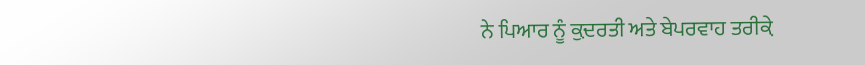ਨੇ ਪਿਆਰ ਨੂੰ ਕ਼ੁਦਰਤੀ ਅਤੇ ਬੇਪਰਵਾਹ ਤਰੀਕ਼ੇ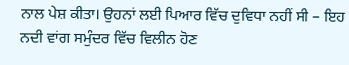ਨਾਲ ਪੇਸ਼ ਕੀਤਾ। ਉਹਨਾਂ ਲਈ ਪਿਆਰ ਵਿੱਚ ਦੁਵਿਧਾ ਨਹੀਂ ਸੀ – ਇਹ ਨਦੀ ਵਾਂਗ ਸਮੁੰਦਰ ਵਿੱਚ ਵਿਲੀਨ ਹੋਣ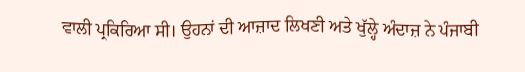ਵਾਲੀ ਪ੍ਰਕਿਰਿਆ ਸੀ। ਉਹਨਾਂ ਦੀ ਆਜ਼ਾਦ ਲਿਖਣੀ ਅਤੇ ਖੁੱਲ੍ਹੇ ਅੰਦਾਜ਼ ਨੇ ਪੰਜਾਬੀ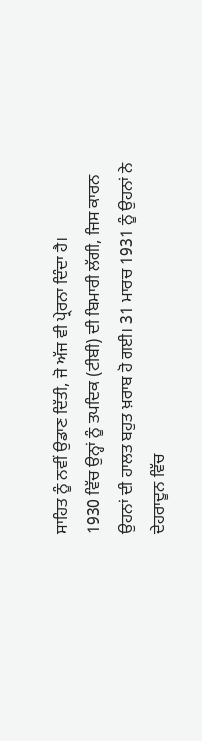ਸਾਹਿਤ ਨੂੰ ਨਵੀਂ ਉਡਾਣ ਦਿੱਤੀ, ਜੋ ਅੱਜ ਵੀ ਪ੍ਰੇਰਨਾ ਦਿੰਦਾ ਹੈ।
1930 ਵਿੱਚ ਉਨ੍ਹਾਂ ਨੂੰ ਤਪਦਿਕ (ਟੀਬੀ) ਦੀ ਬਿਮਾਰੀ ਲੱਗੀ, ਜਿਸ ਕਾਰਨ ਉਹਨਾਂ ਦੀ ਹਾਲਤ ਬਹੁਤ ਖ਼ਰਾਬ ਹੋ ਗਈ। 31 ਮਾਰਚ 1931 ਨੂੰ ਉਹਨਾਂ ਨੇ ਦੇਹਰਾਦੂਨ ਵਿੱਚ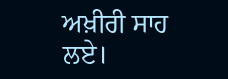ਅਖ਼ੀਰੀ ਸਾਹ ਲਏ।